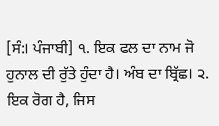[ਸੰ:। ਪੰਜਾਬੀ] ੧. ਇਕ ਫਲ ਦਾ ਨਾਮ ਜੋ ਹੁਨਾਲ ਦੀ ਰੁੱਤੇ ਹੁੰਦਾ ਹੈ। ਅੰਬ ਦਾ ਬ੍ਰਿੱਛ। ੨. ਇਕ ਰੋਗ ਹੈ, ਜਿਸ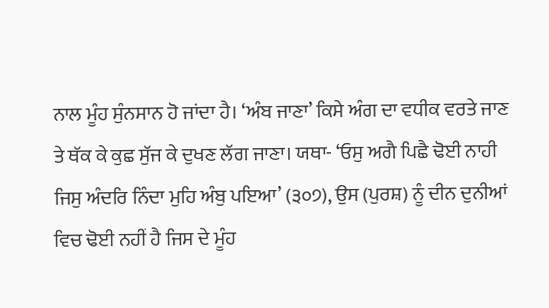ਨਾਲ ਮੂੰਹ ਸੁੰਨਸਾਨ ਹੋ ਜਾਂਦਾ ਹੈ। ‘ਅੰਬ ਜਾਣਾ’ ਕਿਸੇ ਅੰਗ ਦਾ ਵਧੀਕ ਵਰਤੇ ਜਾਣ ਤੇ ਥੱਕ ਕੇ ਕੁਛ ਸੁੱਜ ਕੇ ਦੁਖਣ ਲੱਗ ਜਾਣਾ। ਯਥਾ- ‘ਓਸੁ ਅਗੈ ਪਿਛੈ ਢੋਈ ਨਾਹੀ ਜਿਸੁ ਅੰਦਰਿ ਨਿੰਦਾ ਮੁਹਿ ਅੰਬੁ ਪਇਆ’ (੩੦੭), ਉਸ (ਪੁਰਸ਼) ਨੂੰ ਦੀਨ ਦੁਨੀਆਂ ਵਿਚ ਢੋਈ ਨਹੀਂ ਹੈ ਜਿਸ ਦੇ ਮੂੰਹ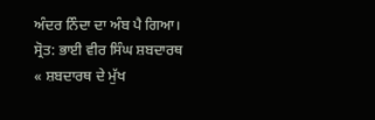ਅੰਦਰ ਨਿੰਦਾ ਦਾ ਅੰਬ ਪੈ ਗਿਆ।
ਸ੍ਰੋਤ: ਭਾਈ ਵੀਰ ਸਿੰਘ ਸ਼ਬਦਾਰਥ
« ਸ਼ਬਦਾਰਥ ਦੇ ਮੁੱਖ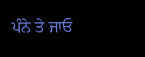ਪੰਨੇ ਤੇ ਜਾਓ